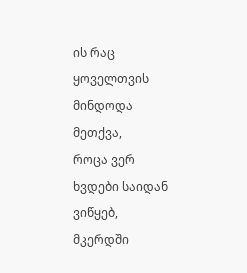ის რაც ყოველთვის მინდოდა მეთქვა,
როცა ვერ ხვდები საიდან ვიწყებ,
მკერდში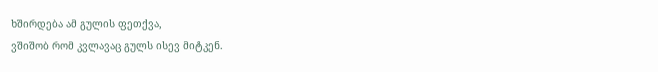ხშირდება ამ გულის ფეთქვა,
ვშიშობ რომ კვლავაც გულს ისევ მიტკენ.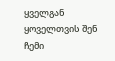ყველგან ყოველთვის შენ ჩემი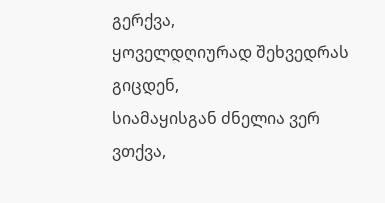გერქვა,
ყოველდღიურად შეხვედრას გიცდენ,
სიამაყისგან ძნელია ვერ ვთქვა,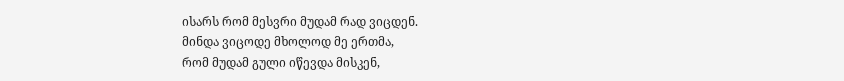ისარს რომ მესვრი მუდამ რად ვიცდენ.
მინდა ვიცოდე მხოლოდ მე ერთმა,
რომ მუდამ გული იწევდა მისკენ,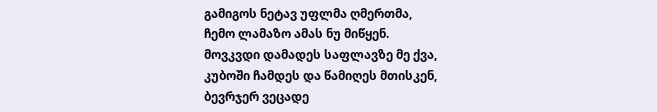გამიგოს ნეტავ უფლმა ღმერთმა,
ჩემო ლამაზო ამას ნუ მიწყენ.
მოვკვდი დამადეს საფლავზე მე ქვა,
კუბოში ჩამდეს და წამიღეს მთისკენ,
ბევრჯერ ვეცადე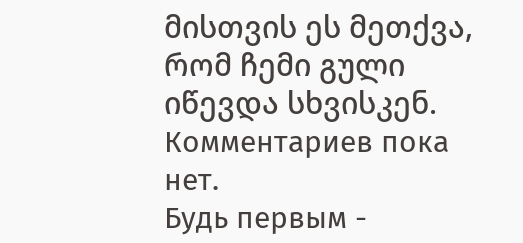მისთვის ეს მეთქვა,
რომ ჩემი გული იწევდა სხვისკენ.
Комментариев пока нет.
Будь первым -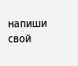напиши свой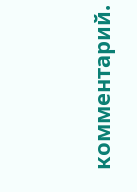комментарий.